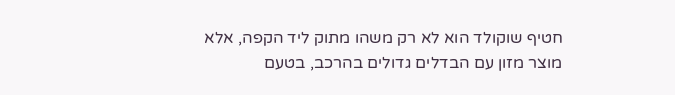חטיף שוקולד הוא לא רק משהו מתוק ליד הקפה, אלא מוצר מזון עם הבדלים גדולים בהרכב, בטעם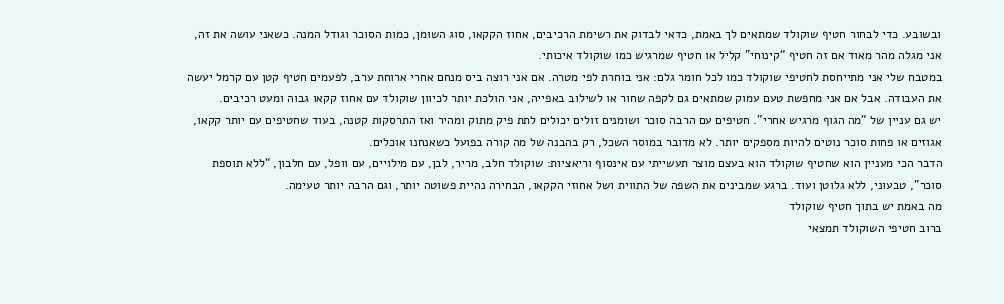ובשובע. כדי לבחור חטיף שוקולד שמתאים לך באמת, כדאי לבדוק את רשימת הרכיבים, אחוז הקקאו, סוג השומן, כמות הסוכר וגודל המנה. כשאני עושה את זה, אני מגלה מהר מאוד אם זה חטיף “קינוחי” קליל או חטיף שמרגיש כמו שוקולד איכותי.
במטבח שלי אני מתייחסת לחטיפי שוקולד כמו לכל חומר גלם: אני בוחרת לפי מטרה. אם אני רוצה ביס מנחם אחרי ארוחת ערב, לפעמים חטיף קטן עם קרמל יעשה את העבודה. אבל אם אני מחפשת טעם עמוק שמתאים גם לקפה שחור או לשילוב באפייה, אני הולכת יותר לכיוון שוקולד עם אחוז קקאו גבוה ומעט רכיבים.
יש גם עניין של “מה הגוף מרגיש אחרי”. חטיפים עם הרבה סוכר ושומנים זולים יכולים לתת פיק מתוק ומהיר ואז התרסקות קטנה, בעוד שחטיפים עם יותר קקאו, אגוזים או פחות סוכר נוטים להיות מספקים יותר. לא מדובר במוסר השכל, רק בהבנה של מה קורה בפועל כשאנחנו אוכלים.
הדבר הכי מעניין הוא שחטיף שוקולד הוא בעצם מוצר תעשייתי עם אינסוף וריאציות: שוקולד חלב, מריר, לבן, עם מילויים, עם וופל, עם חלבון, “ללא תוספת סוכר”, טבעוני, ללא גלוטן ועוד. ברגע שמבינים את השפה של התווית ושל אחוזי הקקאו, הבחירה נהיית פשוטה יותר, וגם הרבה יותר טעימה.
מה באמת יש בתוך חטיף שוקולד
ברוב חטיפי השוקולד תמצאי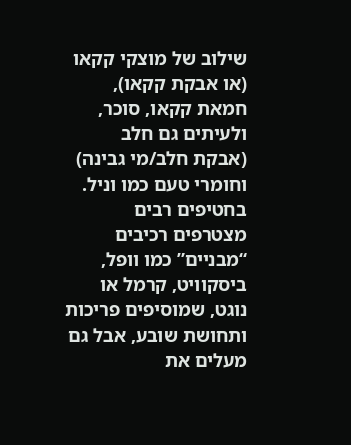שילוב של מוצקי קקאו (או אבקת קקאו), חמאת קקאו, סוכר, ולעיתים גם חלב (אבקת חלב/מי גבינה) וחומרי טעם כמו וניל. בחטיפים רבים מצטרפים רכיבים “מבניים” כמו וופל, ביסקוויט, קרמל או נוגט, שמוסיפים פריכות ותחושת שובע, אבל גם מעלים את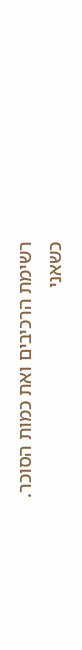רשימת הרכיבים ואת כמות הסוכר.
כשאני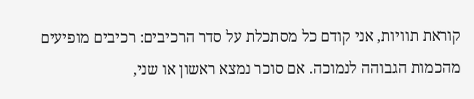קוראת תוויות, אני קודם כל מסתכלת על סדר הרכיבים: רכיבים מופיעים מהכמות הגבוהה לנמוכה. אם סוכר נמצא ראשון או שני,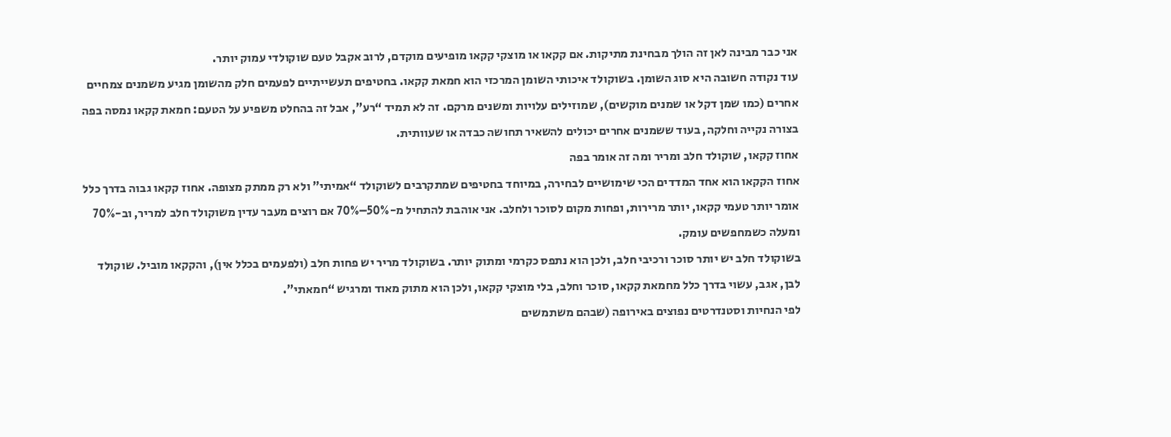אני כבר מבינה לאן זה הולך מבחינת מתיקות. אם קקאו או מוצקי קקאו מופיעים מוקדם, לרוב אקבל טעם שוקולדי עמוק יותר.
עוד נקודה חשובה היא סוג השומן. בשוקולד איכותי השומן המרכזי הוא חמאת קקאו. בחטיפים תעשייתיים לפעמים חלק מהשומן מגיע משמנים צמחיים אחרים (כמו שמן דקל או שמנים מוקשים), שמוזילים עלויות ומשנים מרקם. זה לא תמיד “רע”, אבל זה בהחלט משפיע על הטעם: חמאת קקאו נמסה בפה בצורה נקייה וחלקה, בעוד ששמנים אחרים יכולים להשאיר תחושה כבדה או שעוותית.
אחוז קקאו, שוקולד חלב ומריר ומה זה אומר בפה
אחוז הקקאו הוא אחד המדדים הכי שימושיים לבחירה, במיוחד בחטיפים שמתקרבים לשוקולד “אמיתי” ולא רק ממתק מצופה. אחוז קקאו גבוה בדרך כלל אומר יותר טעמי קקאו, יותר מרירות, ופחות מקום לסוכר ולחלב. אני אוהבת להתחיל מ-50%–70% אם רוצים מעבר עדין משוקולד חלב למריר, וב-70% ומעלה כשמחפשים עומק.
בשוקולד חלב יש יותר סוכר ורכיבי חלב, ולכן הוא נתפס כקרמי ומתוק יותר. בשוקולד מריר יש פחות חלב (ולפעמים בכלל אין), והקקאו מוביל. שוקולד לבן, אגב, עשוי בדרך כלל מחמאת קקאו, סוכר וחלב, בלי מוצקי קקאו, ולכן הוא מתוק מאוד ומרגיש “חמאתי”.
לפי הנחיות וסטנדרטים נפוצים באירופה (שבהם משתמשים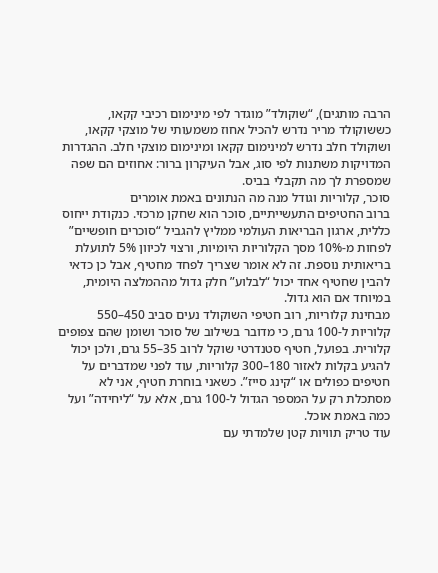הרבה מותגים), “שוקולד” מוגדר לפי מינימום רכיבי קקאו, כששוקולד מריר נדרש להכיל אחוז משמעותי של מוצקי קקאו, ושוקולד חלב נדרש למינימום קקאו ומינימום מוצקי חלב. ההגדרות המדויקות משתנות לפי סוג, אבל העיקרון ברור: אחוזים הם שפה שמספרת לך מה תקבלי בביס.
סוכר, קלוריות וגודל מנה מה הנתונים באמת אומרים
ברוב החטיפים התעשייתיים, סוכר הוא שחקן מרכזי. כנקודת ייחוס כללית, ארגון הבריאות העולמי ממליץ להגביל “סוכרים חופשיים” לפחות מ-10% מסך הקלוריות היומיות, ורצוי לכיוון 5% לתועלת בריאותית נוספת. זה לא אומר שצריך לפחד מחטיף, אבל כן כדאי להבין שחטיף אחד יכול “לבלוע” חלק גדול מההמלצה היומית, במיוחד אם הוא גדול.
מבחינת קלוריות, רוב חטיפי השוקולד נעים סביב 450–550 קלוריות ל-100 גרם, כי מדובר בשילוב של סוכר ושומן שהם צפופים קלורית. בפועל, חטיף סטנדרטי שוקל לרוב 35–55 גרם, ולכן יכול להגיע בקלות לאזור 180–300 קלוריות, עוד לפני שמדברים על חטיפים כפולים או “קינג סייז”. כשאני בוחרת חטיף, אני לא מסתכלת רק על המספר הגדול ל-100 גרם, אלא על “ליחידה” ועל כמה באמת אוכל.
עוד טריק תוויות קטן שלמדתי עם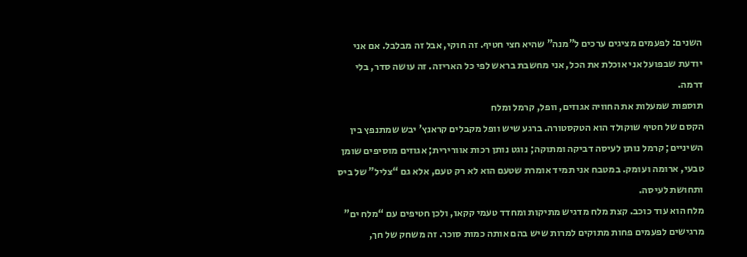השנים: לפעמים מציגים ערכים ל”מנה” שהיא חצי חטיף. זה חוקי, אבל זה מבלבל. אם אני יודעת שבפועל אני אוכלת את הכל, אני מחשבת בראש לפי כל האריזה. זה עושה סדר, בלי דרמה.
תוספות שמעלות את החוויה אגוזים, וופל, קרמל ומלח
הקסם של חטיף שוקולד הוא הטקסטורה. ברגע שיש וופל מקבלים קראנץ’ יבש שמתנפץ בין השיניים; קרמל נותן לעיסה דביקה ומתוקה; נוגט נותן רכות אוורירית; אגוזים מוסיפים שומן טבעי, ארומה ועומק. במטבח אני תמיד אומרת שטעם הוא לא רק טעם, אלא גם “צליל” של ביס ותחושת לעיסה.
מלח הוא עוד כוכב. קצת מלח מדגיש מתיקות ומחדד טעמי קקאו, ולכן חטיפים עם “מלח ים” מרגישים לפעמים פחות מתוקים למרות שיש בהם אותה כמות סוכר. זה משחק של חך,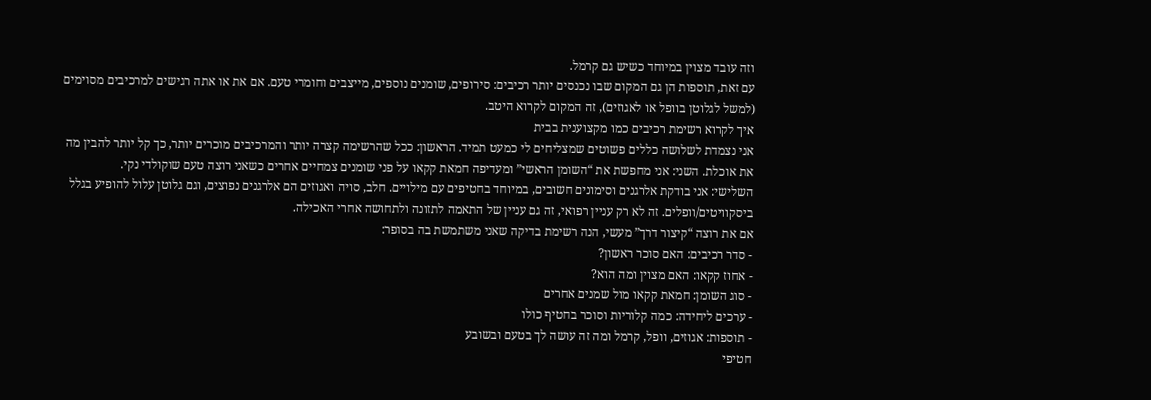וזה עובד מצוין במיוחד כשיש גם קרמל.
עם זאת, תוספות הן גם המקום שבו נכנסים יותר רכיבים: סירופים, שומנים נוספים, מייצבים וחומרי טעם. אם את או אתה רגישים למרכיבים מסוימים (למשל לגלוטן בוופל או לאגוזים), זה המקום לקרוא היטב.
איך לקרוא רשימת רכיבים כמו מקצוענית בבית
אני נצמדת לשלושה כללים פשוטים שמצליחים לי כמעט תמיד. הראשון: ככל שהרשימה קצרה יותר והמרכיבים מוכרים יותר, כך קל יותר להבין מה את אוכלת. השני: אני מחפשת את “השומן הראשי” ומעדיפה חמאת קקאו על פני שומנים צמחיים אחרים כשאני רוצה טעם שוקולדי נקי.
השלישי: אני בודקת אלרגנים וסימונים חשובים, במיוחד בחטיפים עם מילויים. חלב, סויה ואגוזים הם אלרגנים נפוצים, וגם גלוטן עלול להופיע בגלל ביסקוויטים/וופלים. זה לא רק עניין רפואי, זה גם עניין של התאמה לתזונה ולתחושה אחרי האכילה.
אם את רוצה “קיצור דרך” מעשי, הנה רשימת בדיקה שאני משתמשת בה בסופר:
- סדר רכיבים: האם סוכר ראשון?
- אחוז קקאו: האם מצוין ומה הוא?
- סוג השומן: חמאת קקאו מול שמנים אחרים
- ערכים ליחידה: כמה קלוריות וסוכר בחטיף כולו
- תוספות: אגוזים, וופל, קרמל ומה זה עושה לך בטעם ובשובע
חטיפי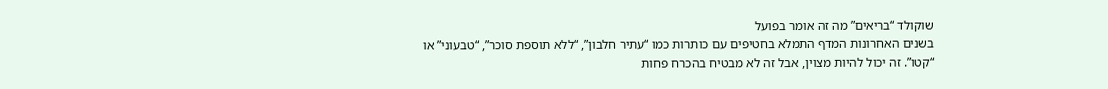שוקולד “בריאים” מה זה אומר בפועל
בשנים האחרונות המדף התמלא בחטיפים עם כותרות כמו “עתיר חלבון”, “ללא תוספת סוכר”, “טבעוני” או “קטו”. זה יכול להיות מצוין, אבל זה לא מבטיח בהכרח פחות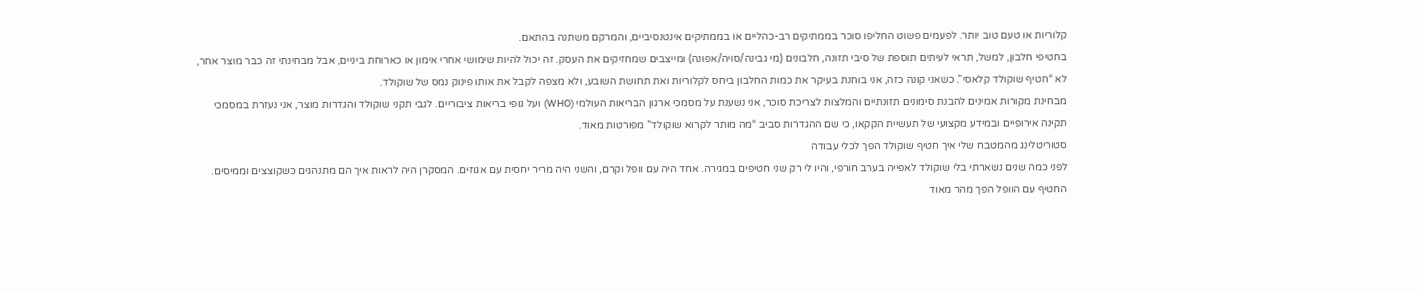קלוריות או טעם טוב יותר. לפעמים פשוט החליפו סוכר בממתיקים רב-כהליים או בממתיקים אינטנסיביים, והמרקם משתנה בהתאם.
בחטיפי חלבון, למשל, תראי לעיתים תוספת של סיבי תזונה, חלבונים (מי גבינה/סויה/אפונה) ומייצבים שמחזיקים את העסק. זה יכול להיות שימושי אחרי אימון או כארוחת ביניים, אבל מבחינתי זה כבר מוצר אחר, לא “חטיף שוקולד קלאסי”. כשאני קונה כזה, אני בוחנת בעיקר את כמות החלבון ביחס לקלוריות ואת תחושת השובע, ולא מצפה לקבל את אותו פינוק נמס של שוקולד.
מבחינת מקורות אמינים להבנת סימונים תזונתיים והמלצות לצריכת סוכר, אני נשענת על מסמכי ארגון הבריאות העולמי (WHO) ועל גופי בריאות ציבוריים. לגבי תקני שוקולד והגדרות מוצר, אני נעזרת במסמכי תקינה אירופיים ובמידע מקצועי של תעשיית הקקאו, כי שם ההגדרות סביב “מה מותר לקרוא שוקולד” מפורטות מאוד.
סטוריטלינג מהמטבח שלי איך חטיף שוקולד הפך לכלי עבודה
לפני כמה שנים נשארתי בלי שוקולד לאפייה בערב חורפי, והיו לי רק שני חטיפים במגירה. אחד היה עם וופל וקרם, והשני היה מריר יחסית עם אגוזים. המסקרן היה לראות איך הם מתנהגים כשקוצצים וממיסים.
החטיף עם הוופל הפך מהר מאוד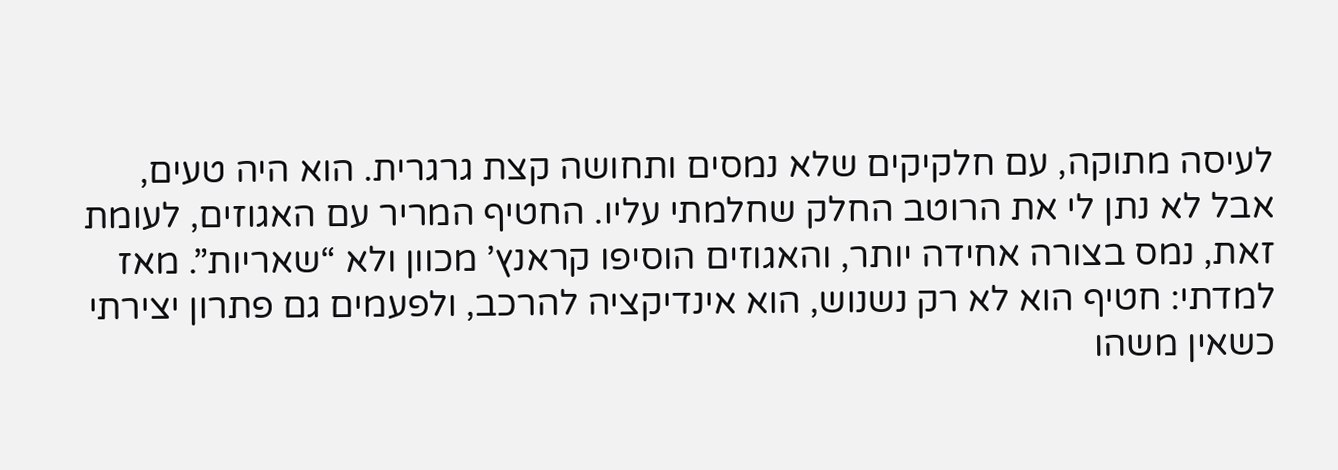לעיסה מתוקה, עם חלקיקים שלא נמסים ותחושה קצת גרגרית. הוא היה טעים, אבל לא נתן לי את הרוטב החלק שחלמתי עליו. החטיף המריר עם האגוזים, לעומת זאת, נמס בצורה אחידה יותר, והאגוזים הוסיפו קראנץ’ מכוון ולא “שאריות”. מאז למדתי: חטיף הוא לא רק נשנוש, הוא אינדיקציה להרכב, ולפעמים גם פתרון יצירתי כשאין משהו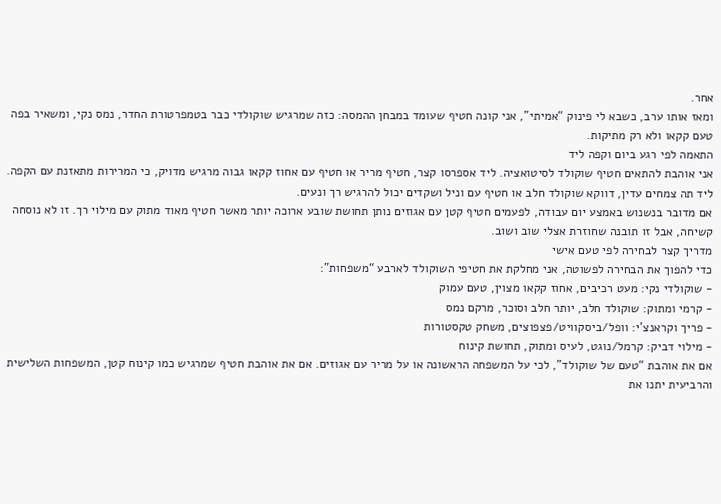אחר.
ומאז אותו ערב, כשבא לי פינוק “אמיתי”, אני קונה חטיף שעומד במבחן ההמסה: כזה שמרגיש שוקולדי כבר בטמפרטורת החדר, נמס נקי, ומשאיר בפה טעם קקאו ולא רק מתיקות.
התאמה לפי רגע ביום וקפה ליד
אני אוהבת להתאים חטיף שוקולד לסיטואציה. ליד אספרסו קצר, חטיף מריר או חטיף עם אחוז קקאו גבוה מרגיש מדויק, כי המרירות מתאזנת עם הקפה. ליד תה צמחים עדין, דווקא שוקולד חלב או חטיף עם וניל ושקדים יכול להרגיש רך ונעים.
אם מדובר בנשנוש באמצע יום עבודה, לפעמים חטיף קטן עם אגוזים נותן תחושת שובע ארוכה יותר מאשר חטיף מאוד מתוק עם מילוי רך. זו לא נוסחה קשיחה, אבל זו תובנה שחוזרת אצלי שוב ושוב.
מדריך קצר לבחירה לפי טעם אישי
כדי להפוך את הבחירה לפשוטה, אני מחלקת את חטיפי השוקולד לארבע “משפחות”:
- שוקולדי נקי: מעט רכיבים, אחוז קקאו מצוין, טעם עמוק
- קרמי ומתוק: שוקולד חלב, יותר חלב וסוכר, מרקם נמס
- פריך וקראנצ’י: וופל/ביסקוויט/פצפוצים, משחק טקסטורות
- מילוי דביק: קרמל/נוגט, לעיס ומתוק, תחושת קינוח
אם את אוהבת “טעם של שוקולד”, לכי על המשפחה הראשונה או על מריר עם אגוזים. אם את אוהבת חטיף שמרגיש כמו קינוח קטן, המשפחות השלישית והרביעית יתנו את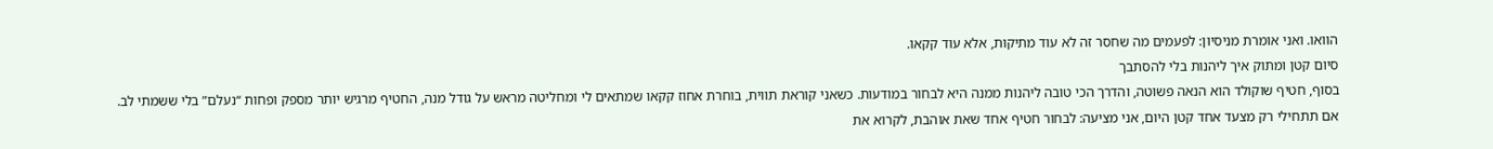הוואו. ואני אומרת מניסיון: לפעמים מה שחסר זה לא עוד מתיקות, אלא עוד קקאו.
סיום קטן ומתוק איך ליהנות בלי להסתבך
בסוף, חטיף שוקולד הוא הנאה פשוטה, והדרך הכי טובה ליהנות ממנה היא לבחור במודעות. כשאני קוראת תווית, בוחרת אחוז קקאו שמתאים לי ומחליטה מראש על גודל מנה, החטיף מרגיש יותר מספק ופחות “נעלם” בלי ששמתי לב.
אם תתחילי רק מצעד אחד קטן היום, אני מציעה: לבחור חטיף אחד שאת אוהבת, לקרוא את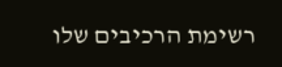רשימת הרכיבים שלו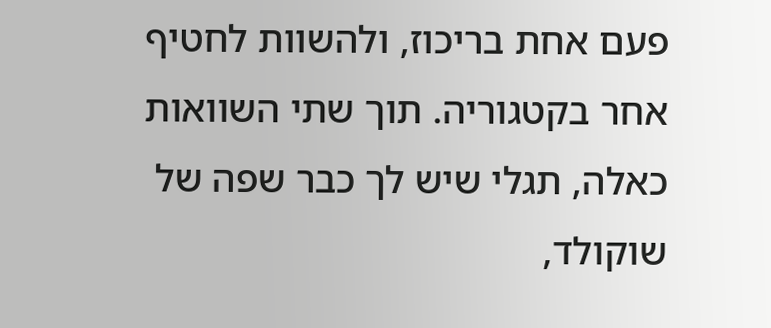פעם אחת בריכוז, ולהשוות לחטיף אחר בקטגוריה. תוך שתי השוואות כאלה, תגלי שיש לך כבר שפה של שוקולד,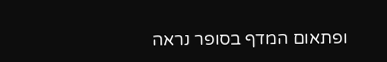ופתאום המדף בסופר נראה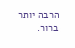הרבה יותר ברור.